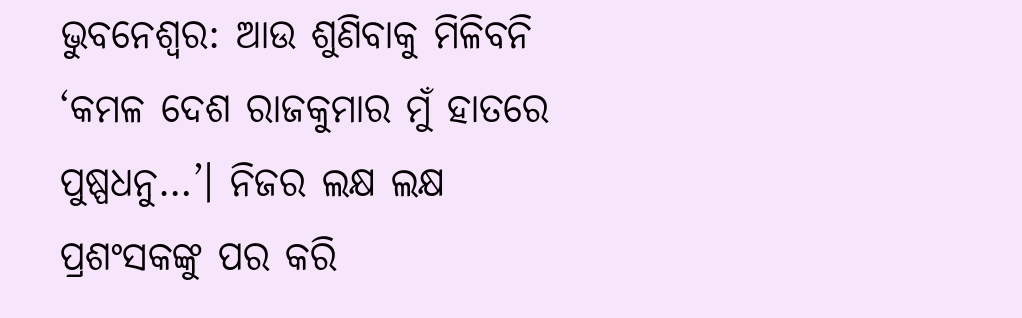ଭୁବନେଶ୍ବର: ଆଉ ଶୁଣିବାକୁ ମିଳିବନି ‘କମଳ ଦେଶ ରାଜକୁମାର ମୁଁ ହାତରେ ପୁଷ୍ପଧନୁ…’। ନିଜର ଲକ୍ଷ ଲକ୍ଷ ପ୍ରଶଂସକଙ୍କୁ ପର କରି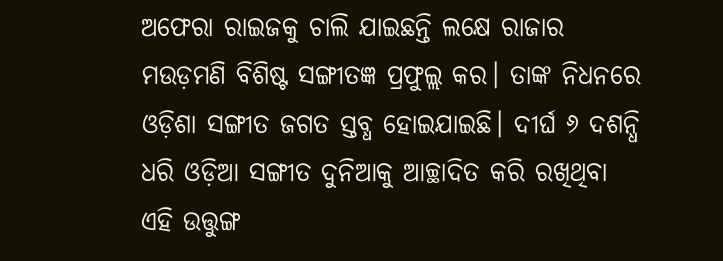ଅଫେରା ରାଇଜକୁ ଚାଲି ଯାଇଛନ୍ତି ଲକ୍ଷେ ରାଜାର ମଉଡ଼ମଣି ବିଶିଷ୍ଟ ସଙ୍ଗୀତଜ୍ଞ ପ୍ରଫୁଲ୍ଲ କର। ତାଙ୍କ ନିଧନରେ ଓଡ଼ିଶା ସଙ୍ଗୀତ ଜଗତ ସ୍ତବ୍ଧ ହୋଇଯାଇଛି। ଦୀର୍ଘ ୬ ଦଶନ୍ଧି ଧରି ଓଡ଼ିଆ ସଙ୍ଗୀତ ଦୁନିଆକୁ ଆଚ୍ଛାଦିତ କରି ରଖିଥିବା ଏହି ଉତ୍ତୁଙ୍ଗ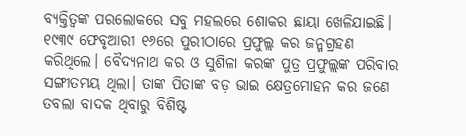ବ୍ୟକ୍ତିତ୍ବଙ୍କ ପରଲୋକରେ ସବୁ ମହଲରେ ଶୋକର ଛାୟା ଖେଳିଯାଇଛି। ୧୯୩୯ ଫେବୃଆରୀ ୧୬ରେ ପୁରୀଠାରେ ପ୍ରଫୁଲ୍ଲ କର ଜନ୍ମଗ୍ରହଣ କରିଥିଲେ। ବୈଦ୍ୟନାଥ କର ଓ ସୁଶିଳା କରଙ୍କ ପୁତ୍ର ପ୍ରଫୁଲ୍ଲଙ୍କ ପରିବାର ସଙ୍ଗୀତମୟ ଥିଲା। ତାଙ୍କ ପିତାଙ୍କ ବଡ଼ ଭାଇ କ୍ଷେତ୍ରମୋହନ କର ଜଣେ ତବଲା ବାଦକ ଥିବାରୁ ବିଶିଷ୍ଟ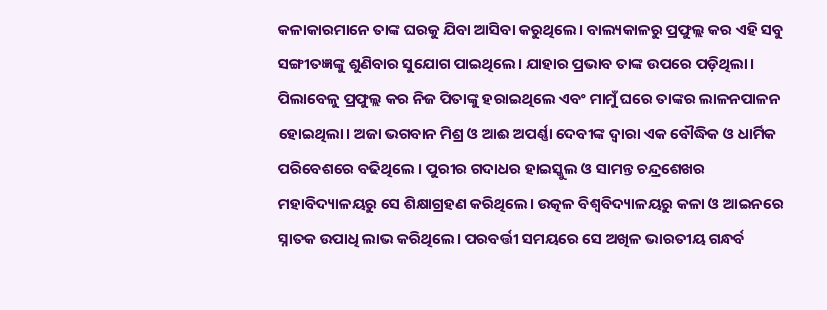କଳାକାରମାନେ ତାଙ୍କ ଘରକୁ ଯିବା ଆସିବା କରୁଥିଲେ। ବାଲ୍ୟକାଳରୁ ପ୍ରଫୁଲ୍ଲ କର ଏହି ସବୁ ସଙ୍ଗୀତଜ୍ଞଙ୍କୁ ଶୁଣିବାର ସୁଯୋଗ ପାଇଥିଲେ। ଯାହାର ପ୍ରଭାବ ତାଙ୍କ ଉପରେ ପଡ଼ିଥିଲା।
ପିଲାବେଳୁ ପ୍ରଫୁଲ୍ଲ କର ନିଜ ପିତାଙ୍କୁ ହରାଇଥିଲେ ଏବଂ ମାମୁଁ ଘରେ ତାଙ୍କର ଲାଳନପାଳନ ହୋଇଥିଲା। ଅଜା ଭଗବାନ ମିଶ୍ର ଓ ଆଈ ଅପର୍ଣ୍ଣା ଦେବୀଙ୍କ ଦ୍ୱାରା ଏକ ବୌଦ୍ଧିକ ଓ ଧାର୍ମିକ ପରିବେଶରେ ବଢିଥିଲେ । ପୁରୀର ଗଦାଧର ହାଇସ୍କୁଲ ଓ ସାମନ୍ତ ଚନ୍ଦ୍ରଶେଖର ମହାବିଦ୍ୟାଳୟରୁ ସେ ଶିକ୍ଷାଗ୍ରହଣ କରିଥିଲେ। ଉତ୍କଳ ବିଶ୍ୱବିଦ୍ୟାଳୟରୁ କଳା ଓ ଆଇନରେ ସ୍ନାତକ ଉପାଧି ଲାଭ କରିଥିଲେ। ପରବର୍ତ୍ତୀ ସମୟରେ ସେ ଅଖିଳ ଭାରତୀୟ ଗନ୍ଧର୍ବ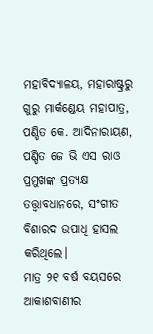ମହାବିଦ୍ୟାଳୟ, ମହାରାଷ୍ଟ୍ରରୁ ଗୁରୁ ମାର୍କଣ୍ଡେୟ ମହାପାତ୍ର, ପଣ୍ଡିତ କେ. ଆଦିନାରାୟଣ, ପଣ୍ଡିତ ଜେ ଭି ଏସ ରାଓ ପ୍ରମୁଖଙ୍କ ପ୍ରତ୍ୟକ୍ଷ ତତ୍ତ୍ୱାବଧାନରେ, ସଂଗୀତ ବିଶାରଦ ଉପାଧି ହାସଲ କରିଥିଲେ।
ମାତ୍ର ୨୧ ବର୍ଷ ବୟସରେ ଆକାଶବାଣୀର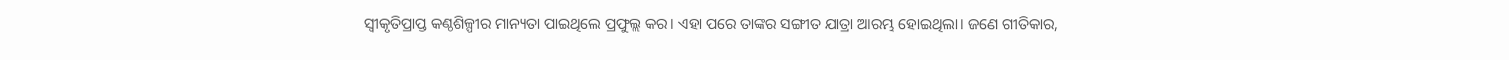ସ୍ବୀକୃତିପ୍ରାପ୍ତ କଣ୍ଠଶିଳ୍ପୀର ମାନ୍ୟତା ପାଇଥିଲେ ପ୍ରଫୁଲ୍ଲ କର। ଏହା ପରେ ତାଙ୍କର ସଙ୍ଗୀତ ଯାତ୍ରା ଆରମ୍ଭ ହୋଇଥିଲା। ଜଣେ ଗୀତିକାର,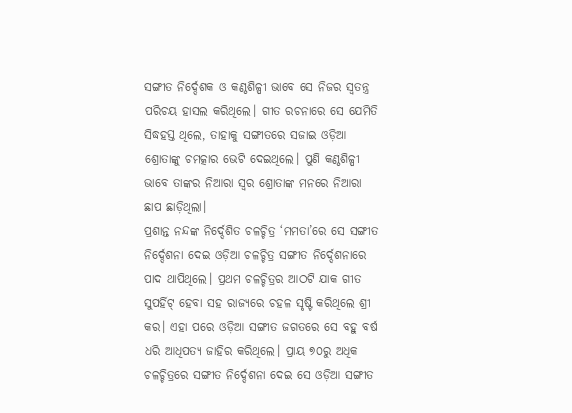ସଙ୍ଗୀତ ନିର୍ଦ୍ଦେଶକ ଓ କଣ୍ଠଶିଳ୍ପୀ ଭାବେ ସେ ନିଜର ସ୍ବତନ୍ତ୍ର ପରିଚୟ ହାସଲ କରିଥିଲେ। ଗୀତ ରଚନାରେ ସେ ଯେମିତି ସିଦ୍ଧହସ୍ତ ଥିଲେ, ତାହାକୁ ସଙ୍ଗୀତରେ ସଜାଇ ଓଡ଼ିଆ ଶ୍ରୋତାଙ୍କୁ ଚମତ୍କାର ଭେଟି ଦେଇଥିଲେ। ପୁଣି କଣ୍ଠଶିଳ୍ପୀ ଭାବେ ତାଙ୍କର ନିଆରା ସ୍ବର ଶ୍ରୋତାଙ୍କ ମନରେ ନିଆରା ଛାପ ଛାଡ଼ିଥିଲା।
ପ୍ରଶାନ୍ତ ନନ୍ଦଙ୍କ ନିର୍ଦ୍ଦେଶିତ ଚଳଚ୍ଚିତ୍ର ‘ମମତା’ରେ ସେ ସଙ୍ଗୀତ ନିର୍ଦ୍ଦେଶନା ଦେଇ ଓଡ଼ିଆ ଚଳଚ୍ଚିତ୍ର ସଙ୍ଗୀତ ନିର୍ଦ୍ଦେଶନାରେ ପାଦ ଥାପିଥିଲେ। ପ୍ରଥମ ଚଳଚ୍ଚିତ୍ରର ଆଠଟି ଯାକ ଗୀତ ସୁପର୍ହିଟ୍ ହେବା ସହ ରାଜ୍ୟରେ ଚହଳ ସୃଷ୍ଟି କରିଥିଲେ ଶ୍ରୀ କର। ଏହା ପରେ ଓଡ଼ିଆ ସଙ୍ଗୀତ ଜଗତରେ ସେ ବହୁ ବର୍ଷ ଧରି ଆଧିପତ୍ୟ ଜାହିର କରିଥିଲେ। ପ୍ରାୟ ୭୦ରୁ ଅଧିକ ଚଳଚ୍ଚିତ୍ରରେ ସଙ୍ଗୀତ ନିର୍ଦ୍ଦେଶନା ଦେଇ ସେ ଓଡ଼ିଆ ସଙ୍ଗୀତ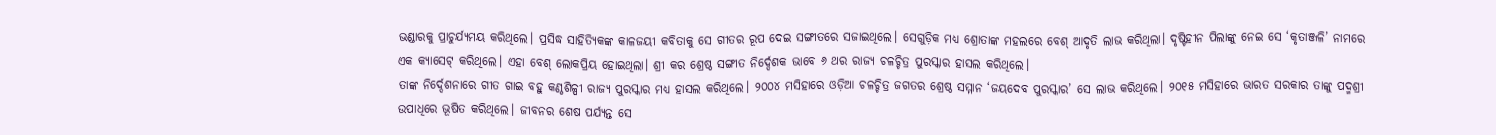ଭଣ୍ଡାରକୁ ପ୍ରାଚୁର୍ଯ୍ୟମୟ କରିଥିଲେ। ପ୍ରସିଦ୍ଧ ସାହିତ୍ୟିକଙ୍କ କାଳଜୟୀ କବିତାକୁ ସେ ଗୀତର ରୂପ ଦେଇ ସଙ୍ଗୀତରେ ସଜାଇଥିଲେ। ସେଗୁଡ଼ିକ ମଧ୍ୟ ଶ୍ରୋତାଙ୍କ ମହଲରେ ବେଶ୍ ଆଦୃତି ଲାଭ କରିଥିଲା। ଦୃଷ୍ଟିହୀନ ପିଲାଙ୍କୁ ନେଇ ସେ ‘କୃତାଞ୍ଜଳି’ ନାମରେ ଏକ କ୍ୟାସେଟ୍ କରିଥିଲେ। ଏହା ବେଶ୍ ଲୋକପ୍ରିୟ ହୋଇଥିଲା। ଶ୍ରୀ କର ଶ୍ରେଷ୍ଠ ସଙ୍ଗୀତ ନିର୍ଦ୍ଦେଶକ ଭାବେ ୬ ଥର ରାଜ୍ୟ ଚଳଚ୍ଚିତ୍ର ପୁରସ୍କାର ହାସଲ କରିଥିଲେ।
ତାଙ୍କ ନିର୍ଦ୍ଦେଶନାରେ ଗୀତ ଗାଇ ବହୁ କଣ୍ଠଶିଳ୍ପୀ ରାଜ୍ୟ ପୁରସ୍କାର ମଧ୍ୟ ହାସଲ କରିଥିଲେ। ୨୦୦୪ ମସିହାରେ ଓଡ଼ିଆ ଚଳଚ୍ଚିତ୍ର ଜଗତର ଶ୍ରେଷ୍ଠ ସମ୍ମାନ ‘ଜୟଦେବ ପୁରସ୍କାର’ ସେ ଲାଭ କରିଥିଲେ। ୨୦୧୫ ମସିହାରେ ଭାରତ ସରକାର ତାଙ୍କୁ ପଦ୍ମଶ୍ରୀ ଉପାଧିରେ ଭୂଷିତ କରିଥିଲେ। ଜୀବନର ଶେଷ ପର୍ଯ୍ୟନ୍ତ ସେ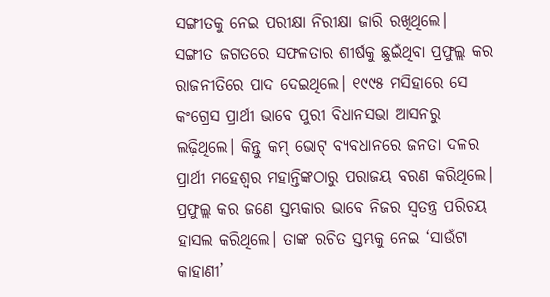ସଙ୍ଗୀତକୁ ନେଇ ପରୀକ୍ଷା ନିରୀକ୍ଷା ଜାରି ରଖିଥିଲେ।
ସଙ୍ଗୀତ ଜଗତରେ ସଫଳତାର ଶୀର୍ଷକୁ ଛୁଇଁଥିବା ପ୍ରଫୁଲ୍ଲ କର ରାଜନୀତିରେ ପାଦ ଦେଇଥିଲେ। ୧୯୯୫ ମସିହାରେ ସେ କଂଗ୍ରେସ ପ୍ରାର୍ଥୀ ଭାବେ ପୁରୀ ବିଧାନସଭା ଆସନରୁ ଲଢ଼ିଥିଲେ। କିନ୍ତୁ କମ୍ ଭୋଟ୍ ବ୍ୟବଧାନରେ ଜନତା ଦଳର ପ୍ରାର୍ଥୀ ମହେଶ୍ବର ମହାନ୍ତିଙ୍କଠାରୁ ପରାଜୟ ବରଣ କରିଥିଲେ।
ପ୍ରଫୁଲ୍ଲ କର ଜଣେ ସ୍ତମ୍ଭକାର ଭାବେ ନିଜର ସ୍ବତନ୍ତ୍ର ପରିଚୟ ହାସଲ କରିଥିଲେ। ତାଙ୍କ ରଚିତ ସ୍ତମ୍ଭକୁ ନେଇ ‘ସାଉଁଟା କାହାଣୀ’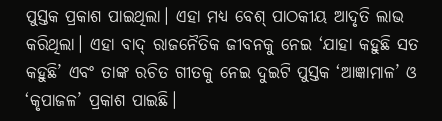ପୁସ୍ତକ ପ୍ରକାଶ ପାଇଥିଲା। ଏହା ମଧ୍ୟ ବେଶ୍ ପାଠକୀୟ ଆଦୃତି ଲାଭ କରିଥିଲା। ଏହା ବାଦ୍ ରାଜନୈତିକ ଜୀବନକୁ ନେଇ ‘ଯାହା କହୁଛି ସତ କହୁଛି’ ଏବଂ ତାଙ୍କ ରଚିତ ଗୀତକୁ ନେଇ ଦୁଇଟି ପୁସ୍ତକ ‘ଆଜ୍ଞାମାଳ’ ଓ ‘କୃପାଜଳ’ ପ୍ରକାଶ ପାଇଛି।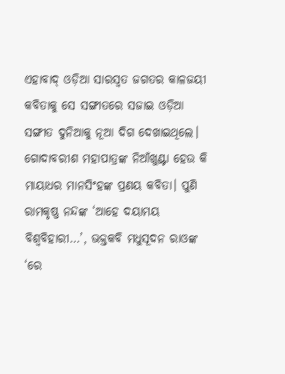ଏହାବାଦ୍ ଓଡ଼ିଆ ସାରସ୍ବତ ଜଗତର କାଳଜୟୀ କବିତାକୁ ସେ ସଙ୍ଗୀତରେ ସଜାଇ ଓଡ଼ିଆ ସଙ୍ଗୀତ ଦୁନିଆକୁ ନୂଆ ଦିଗ ଦେଖାଇଥିଲେ। ଗୋଦାବରୀଶ ମହାପାତ୍ରଙ୍କ ନିଆଁଖୁଣ୍ଟା ହେଉ କି ମାୟାଧର ମାନସିଂହଙ୍କ ପ୍ରଣୟ କବିତା। ପୁଣି ରାମକୃଷ୍ଣ ନନ୍ଦଙ୍କ ‘ଆହେ ଦୟାମୟ ବିଶ୍ବବିହାରୀ…’, ଭକ୍ତକବି ମଧୁସୂଦନ ରାଓଙ୍କ ‘ରେ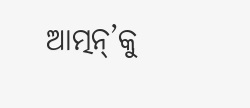ଆତ୍ମନ୍’କୁ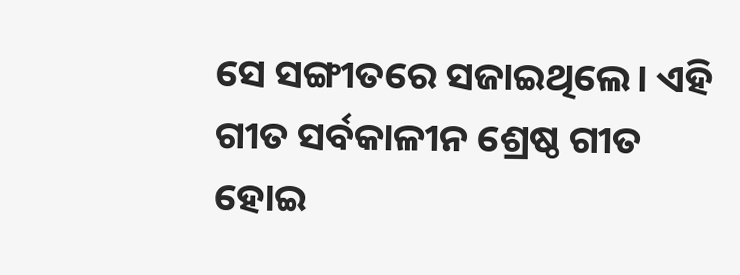ସେ ସଙ୍ଗୀତରେ ସଜାଇଥିଲେ। ଏହି ଗୀତ ସର୍ବକାଳୀନ ଶ୍ରେଷ୍ଠ ଗୀତ ହୋଇ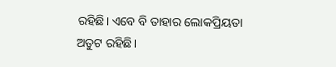ରହିଛି। ଏବେ ବି ତାହାର ଲୋକପ୍ରିୟତା ଅତୁଟ ରହିଛି।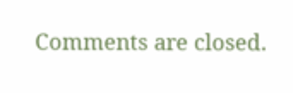Comments are closed.